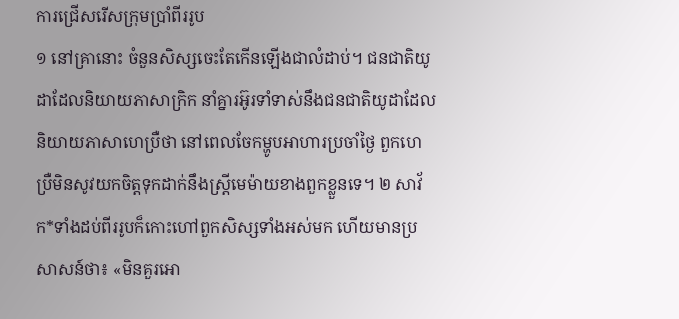ការជ្រើសរើសក្រុមប្រាំពីររូប
១ នៅគ្រានោះ ចំនួនសិស្សចេះតែកើនឡើងជាលំដាប់។ ជនជាតិយូដាដែលនិយាយភាសាក្រិក នាំគ្នារអ៊ូរទាំទាស់នឹងជនជាតិយូដាដែលនិយាយភាសាហេប្រឺថា នៅពេលចែកម្ហូបអាហារប្រចាំថ្ងៃ ពួកហេប្រឺមិនសូវយកចិត្តទុកដាក់នឹងស្ត្រីមេម៉ាយខាងពួកខ្លួនទេ។ ២ សាវ័ក*ទាំងដប់ពីររូបក៏កោះហៅពួកសិស្សទាំងអស់មក ហើយមានប្រសាសន៍ថា៖ «មិនគួរអោ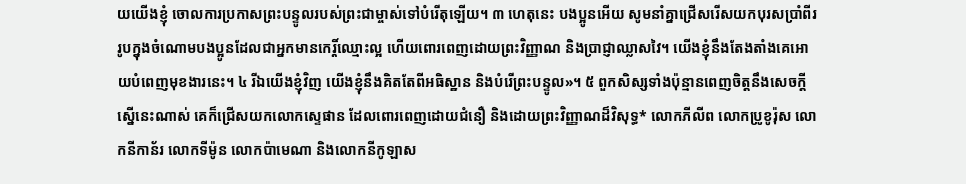យយើងខ្ញុំ ចោលការប្រកាសព្រះបន្ទូលរបស់ព្រះជាម្ចាស់ទៅបំរើតុឡើយ។ ៣ ហេតុនេះ បងប្អូនអើយ សូមនាំគ្នាជ្រើសរើសយកបុរសប្រាំពីររូបក្នុងចំណោមបងប្អូនដែលជាអ្នកមានកេរ្តិ៍ឈ្មោះល្អ ហើយពោរពេញដោយព្រះវិញ្ញាណ និងប្រាជ្ញាឈ្លាសវៃ។ យើងខ្ញុំនឹងតែងតាំងគេអោយបំពេញមុខងារនេះ។ ៤ រីឯយើងខ្ញុំវិញ យើងខ្ញុំនឹងគិតតែពីអធិស្ឋាន និងបំរើព្រះបន្ទូល»។ ៥ ពួកសិស្សទាំងប៉ុន្មានពេញចិត្តនឹងសេចក្ដីស្នើនេះណាស់ គេក៏ជ្រើសយកលោកស្ទេផាន ដែលពោរពេញដោយជំនឿ និងដោយព្រះវិញ្ញាណដ៏វិសុទ្ធ* លោកភីលីព លោកប្រូខូរ៉ុស លោកនីកាន័រ លោកទីម៉ូន លោកប៉ាមេណា និងលោកនីកូឡាស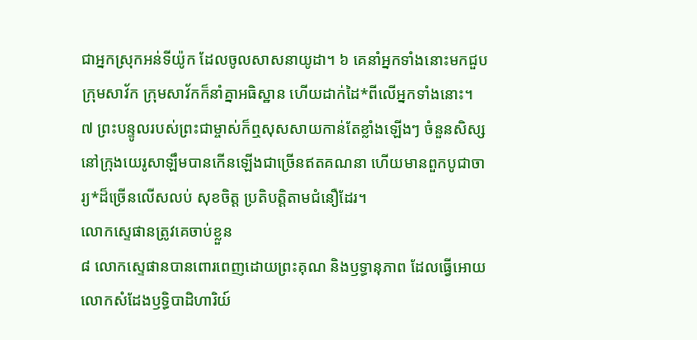ជាអ្នកស្រុកអន់ទីយ៉ូក ដែលចូលសាសនាយូដា។ ៦ គេនាំអ្នកទាំងនោះមកជួបក្រុមសាវ័ក ក្រុមសាវ័កក៏នាំគ្នាអធិស្ឋាន ហើយដាក់ដៃ*ពីលើអ្នកទាំងនោះ។
៧ ព្រះបន្ទូលរបស់ព្រះជាម្ចាស់ក៏ឮសុសសាយកាន់តែខ្លាំងឡើងៗ ចំនួនសិស្សនៅក្រុងយេរូសាឡឹមបានកើនឡើងជាច្រើនឥតគណនា ហើយមានពួកបូជាចារ្យ*ដ៏ច្រើនលើសលប់ សុខចិត្ត ប្រតិបត្តិតាមជំនឿដែរ។
លោកស្ទេផានត្រូវគេចាប់ខ្លួន
៨ លោកស្ទេផានបានពោរពេញដោយព្រះគុណ និងឫទ្ធានុភាព ដែលធ្វើអោយលោកសំដែងឫទ្ធិបាដិហារិយ៍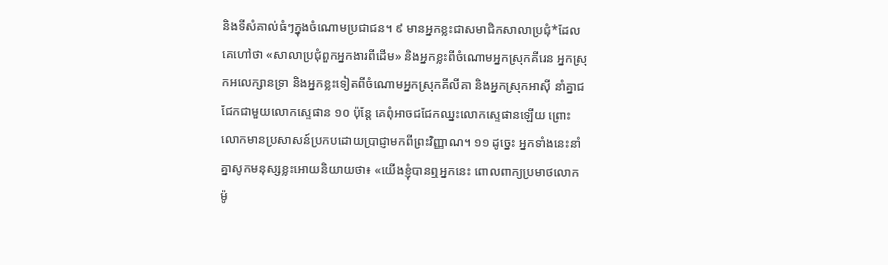និងទីសំគាល់ធំៗក្នុងចំណោមប្រជាជន។ ៩ មានអ្នកខ្លះជាសមាជិកសាលាប្រជុំ*ដែលគេហៅថា «សាលាប្រជុំពួកអ្នកងារពីដើម» និងអ្នកខ្លះពីចំណោមអ្នកស្រុកគីរេន អ្នកស្រុកអលេក្សានទ្រា និងអ្នកខ្លះទៀតពីចំណោមអ្នកស្រុកគីលីគា និងអ្នកស្រុកអាស៊ី នាំគ្នាជជែកជាមួយលោកស្ទេផាន ១០ ប៉ុន្តែ គេពុំអាចជជែកឈ្នះលោកស្ទេផានឡើយ ព្រោះលោកមានប្រសាសន៍ប្រកបដោយប្រាជ្ញាមកពីព្រះវិញ្ញាណ។ ១១ ដូច្នេះ អ្នកទាំងនេះនាំគ្នាសូកមនុស្សខ្លះអោយនិយាយថា៖ «យើងខ្ញុំបានឮអ្នកនេះ ពោលពាក្យប្រមាថលោកម៉ូ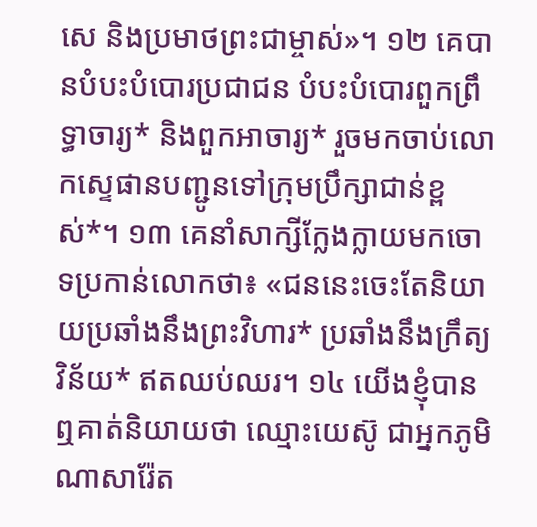សេ និងប្រមាថព្រះជាម្ចាស់»។ ១២ គេបានបំបះបំបោរប្រជាជន បំបះបំបោរពួកព្រឹទ្ធាចារ្យ* និងពួកអាចារ្យ* រួចមកចាប់លោកស្ទេផានបញ្ជូនទៅក្រុមប្រឹក្សាជាន់ខ្ពស់*។ ១៣ គេនាំសាក្សីក្លែងក្លាយមកចោទប្រកាន់លោកថា៖ «ជននេះចេះតែនិយាយប្រឆាំងនឹងព្រះវិហារ* ប្រឆាំងនឹងក្រឹត្យវិន័យ* ឥតឈប់ឈរ។ ១៤ យើងខ្ញុំបានឮគាត់និយាយថា ឈ្មោះយេស៊ូ ជាអ្នកភូមិណាសារ៉ែត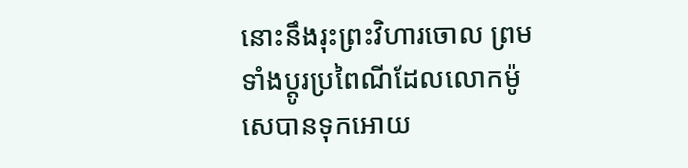នោះនឹងរុះព្រះវិហារចោល ព្រមទាំងប្ដូរប្រពៃណីដែលលោកម៉ូសេបានទុកអោយ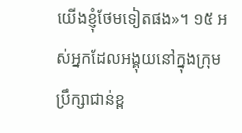យើងខ្ញុំថែមទៀតផង»។ ១៥ អស់អ្នកដែលអង្គុយនៅក្នុងក្រុមប្រឹក្សាជាន់ខ្ព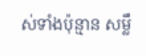ស់ទាំងប៉ុន្មាន សម្លឹ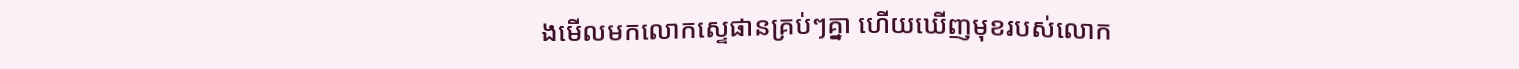ងមើលមកលោកស្ទេផានគ្រប់ៗគ្នា ហើយឃើញមុខរបស់លោក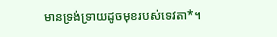មានទ្រង់ទ្រាយដូចមុខរបស់ទេវតា*។